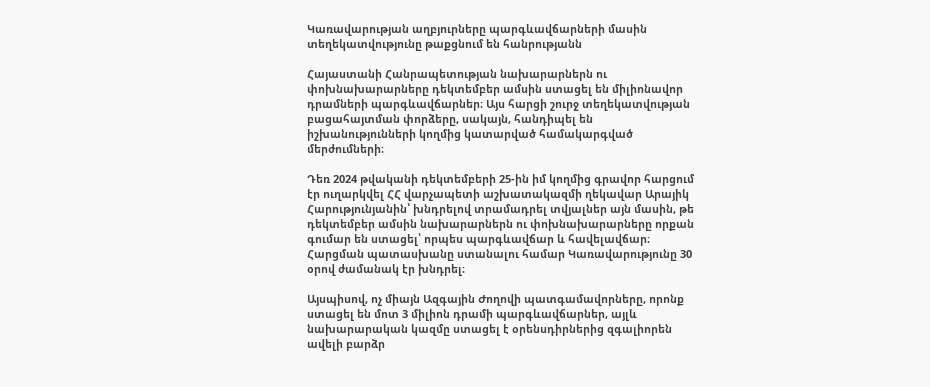Կառավարության աղբյուրները պարգևավճարների մասին տեղեկատվությունը թաքցնում են հանրությանն

Հայաստանի Հանրապետության նախարարներն ու փոխնախարարները դեկտեմբեր ամսին ստացել են միլիոնավոր դրամների պարգևավճարներ։ Այս հարցի շուրջ տեղեկատվության բացահայտման փորձերը, սակայն, հանդիպել են իշխանությունների կողմից կատարված համակարգված մերժումների։

Դեռ 2024 թվականի դեկտեմբերի 25-ին իմ կողմից գրավոր հարցում էր ուղարկվել ՀՀ վարչապետի աշխատակազմի ղեկավար Արայիկ Հարությունյանին՝ խնդրելով տրամադրել տվյալներ այն մասին, թե դեկտեմբեր ամսին նախարարներն ու փոխնախարարները որքան գումար են ստացել՝ որպես պարգևավճար և հավելավճար։ Հարցման պատասխանը ստանալու համար Կառավարությունը 30 օրով ժամանակ էր խնդրել։

Այսպիսով, ոչ միայն Ազգային Ժողովի պատգամավորները, որոնք ստացել են մոտ 3 միլիոն դրամի պարգևավճարներ, այլև նախարարական կազմը ստացել է օրենսդիրներից զգալիորեն ավելի բարձր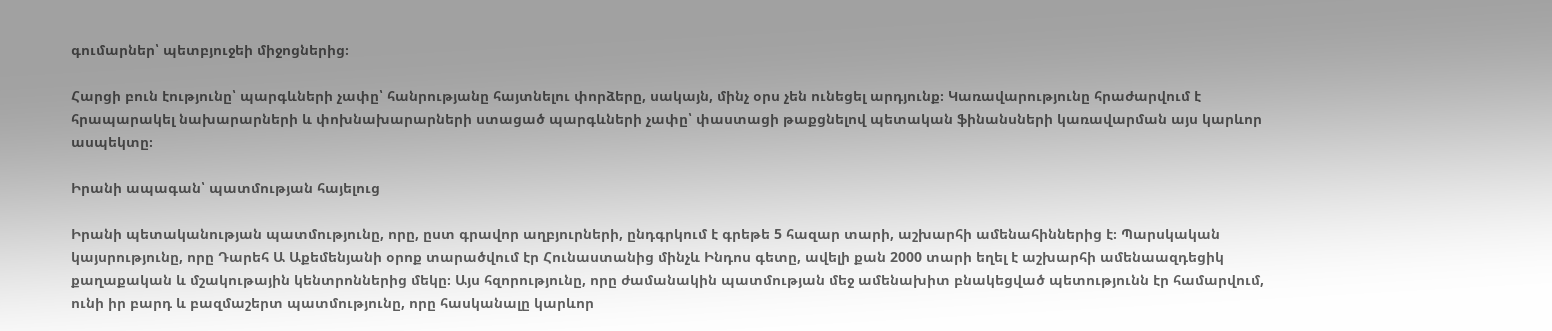գումարներ՝ պետբյուջեի միջոցներից։

Հարցի բուն էությունը՝ պարգևների չափը՝ հանրությանը հայտնելու փորձերը, սակայն, մինչ օրս չեն ունեցել արդյունք։ Կառավարությունը հրաժարվում է հրապարակել նախարարների և փոխնախարարների ստացած պարգևների չափը՝ փաստացի թաքցնելով պետական ֆինանսների կառավարման այս կարևոր ասպեկտը։

Իրանի ապագան՝ պատմության հայելուց

Իրանի պետականության պատմությունը, որը, ըստ գրավոր աղբյուրների, ընդգրկում է գրեթե 5 հազար տարի, աշխարհի ամենահիններից է։ Պարսկական կայսրությունը, որը Դարեհ Ա Աքեմենյանի օրոք տարածվում էր Հունաստանից մինչև Ինդոս գետը, ավելի քան 2000 տարի եղել է աշխարհի ամենաազդեցիկ քաղաքական և մշակութային կենտրոններից մեկը։ Այս հզորությունը, որը ժամանակին պատմության մեջ ամենախիտ բնակեցված պետությունն էր համարվում, ունի իր բարդ և բազմաշերտ պատմությունը, որը հասկանալը կարևոր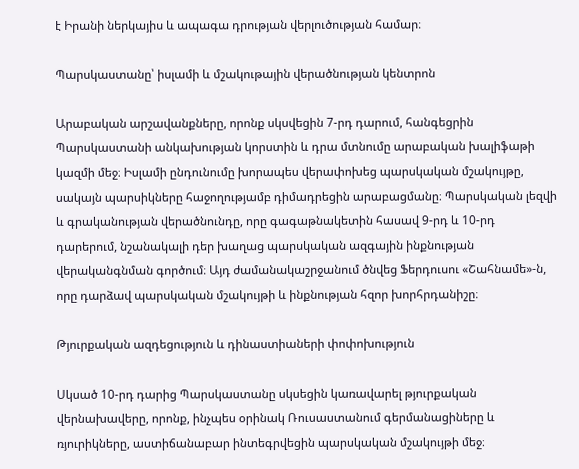է Իրանի ներկայիս և ապագա դրության վերլուծության համար։

Պարսկաստանը՝ իսլամի և մշակութային վերածնության կենտրոն

Արաբական արշավանքները, որոնք սկսվեցին 7-րդ դարում, հանգեցրին Պարսկաստանի անկախության կորստին և դրա մտնումը արաբական խալիֆաթի կազմի մեջ։ Իսլամի ընդունումը խորապես վերափոխեց պարսկական մշակույթը, սակայն պարսիկները հաջողությամբ դիմադրեցին արաբացմանը։ Պարսկական լեզվի և գրականության վերածնունդը, որը գագաթնակետին հասավ 9-րդ և 10-րդ դարերում, նշանակալի դեր խաղաց պարսկական ազգային ինքնության վերականգնման գործում։ Այդ ժամանակաշրջանում ծնվեց Ֆերդուսու «Շահնամե»-ն, որը դարձավ պարսկական մշակույթի և ինքնության հզոր խորհրդանիշը։

Թյուրքական ազդեցություն և դինաստիաների փոփոխություն

Սկսած 10-րդ դարից Պարսկաստանը սկսեցին կառավարել թյուրքական վերնախավերը, որոնք, ինչպես օրինակ Ռուսաստանում գերմանացիները և ռյուրիկները, աստիճանաբար ինտեգրվեցին պարսկական մշակույթի մեջ։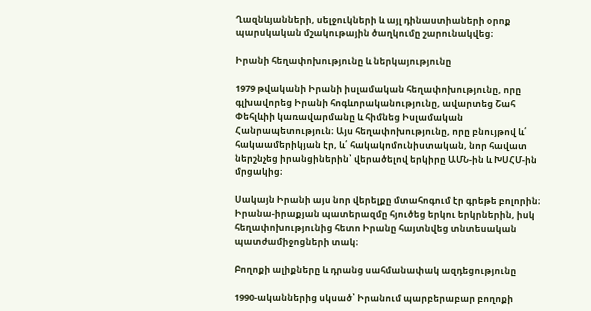Ղազնևյանների, սելջուկների և այլ դինաստիաների օրոք պարսկական մշակութային ծաղկումը շարունակվեց։

Իրանի հեղափոխությունը և ներկայությունը

1979 թվականի Իրանի իսլամական հեղափոխությունը, որը գլխավորեց Իրանի հոգևորականությունը, ավարտեց Շահ Փեհլևիի կառավարմանը և հիմնեց Իսլամական Հանրապետություն։ Այս հեղափոխությունը, որը բնույթով և՛ հակաամերիկյան էր, և՛ հակակոմունիստական, նոր հավատ ներշնչեց իրանցիներին՝ վերածելով երկիրը ԱՄՆ-ին և ԽՍՀՄ-ին մրցակից։

Սակայն Իրանի այս նոր վերելքը մտահոգում էր գրեթե բոլորին։ Իրանա-իրաքյան պատերազմը հյուծեց երկու երկրներին, իսկ հեղափոխությունից հետո Իրանը հայտնվեց տնտեսական պատժամիջոցների տակ։

Բողոքի ալիքները և դրանց սահմանափակ ազդեցությունը

1990-ականներից սկսած՝ Իրանում պարբերաբար բողոքի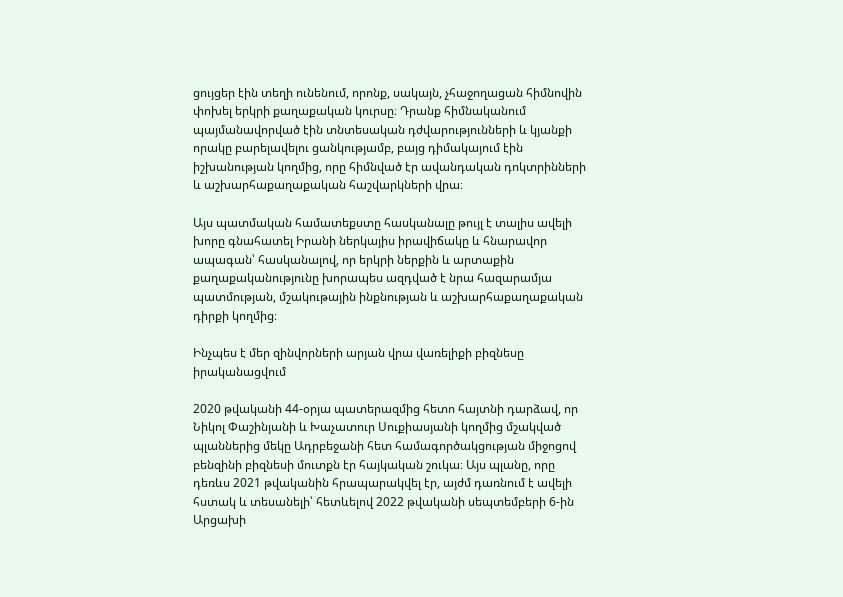ցույցեր էին տեղի ունենում, որոնք, սակայն, չհաջողացան հիմնովին փոխել երկրի քաղաքական կուրսը։ Դրանք հիմնականում պայմանավորված էին տնտեսական դժվարությունների և կյանքի որակը բարելավելու ցանկությամբ, բայց դիմակայում էին իշխանության կողմից, որը հիմնված էր ավանդական դոկտրինների և աշխարհաքաղաքական հաշվարկների վրա։

Այս պատմական համատեքստը հասկանալը թույլ է տալիս ավելի խորը գնահատել Իրանի ներկայիս իրավիճակը և հնարավոր ապագան՝ հասկանալով, որ երկրի ներքին և արտաքին քաղաքականությունը խորապես ազդված է նրա հազարամյա պատմության, մշակութային ինքնության և աշխարհաքաղաքական դիրքի կողմից։

Ինչպես է մեր զինվորների արյան վրա վառելիքի բիզնեսը իրականացվում

2020 թվականի 44-օրյա պատերազմից հետո հայտնի դարձավ, որ Նիկոլ Փաշինյանի և Խաչատուր Սուքիասյանի կողմից մշակված պլաններից մեկը Ադրբեջանի հետ համագործակցության միջոցով բենզինի բիզնեսի մուտքն էր հայկական շուկա։ Այս պլանը, որը դեռևս 2021 թվականին հրապարակվել էր, այժմ դառնում է ավելի հստակ և տեսանելի՝ հետևելով 2022 թվականի սեպտեմբերի 6-ին Արցախի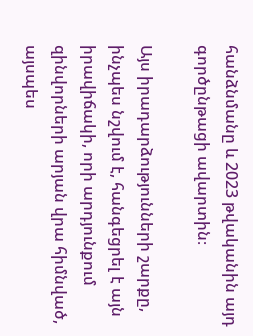հանձնմանը և 2023 թվականին այդ գործընթացի ավարտին։

Այս իրադարձությունների շարքը, ինչպես նշվում է, հանգեցրել է այն իրավիճակի, որի արդյունքում զինվորների արյան վրա հիմնված, այսպես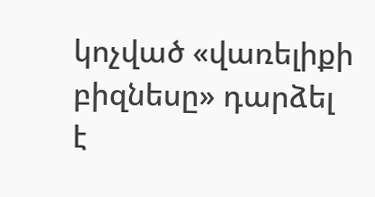կոչված «վառելիքի բիզնեսը» դարձել է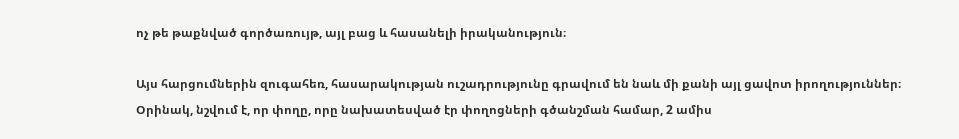ոչ թե թաքնված գործառույթ, այլ բաց և հասանելի իրականություն։

Այս հարցումներին զուգահեռ, հասարակության ուշադրությունը գրավում են նաև մի քանի այլ ցավոտ իրողություններ։ Օրինակ, նշվում է, որ փողը, որը նախատեսված էր փողոցների գծանշման համար, 2 ամիս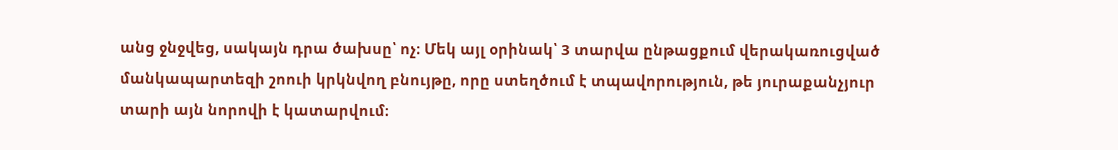անց ջնջվեց, սակայն դրա ծախսը՝ ոչ։ Մեկ այլ օրինակ՝ 3 տարվա ընթացքում վերակառուցված մանկապարտեզի շոուի կրկնվող բնույթը, որը ստեղծում է տպավորություն, թե յուրաքանչյուր տարի այն նորովի է կատարվում։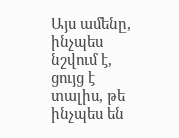Այս ամենը, ինչպես նշվում է, ցույց է տալիս, թե ինչպես են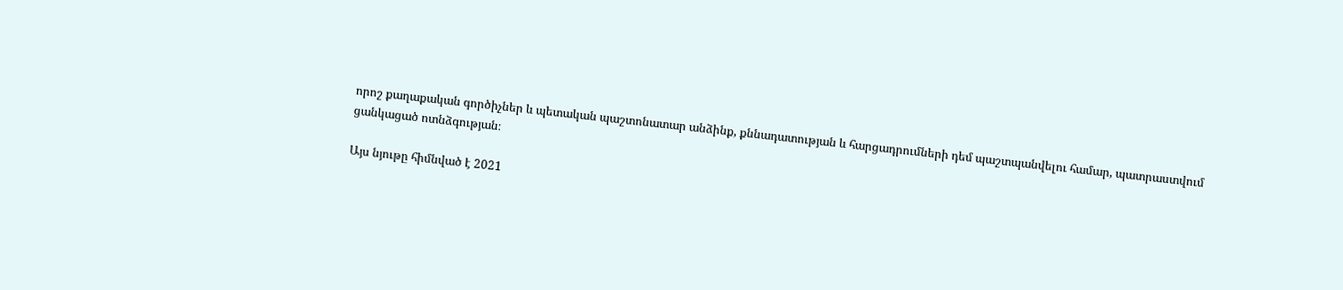որոշ քաղաքական գործիչներ և պետական պաշտոնատար անձինք, քննադատության և հարցադրումների դեմ պաշտպանվելու համար, պատրաստվում ցանկացած ոտնձգության։

Այս նյութը հիմնված է 2021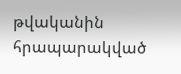թվականին հրապարակված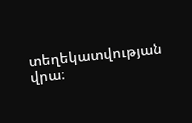տեղեկատվության վրա։